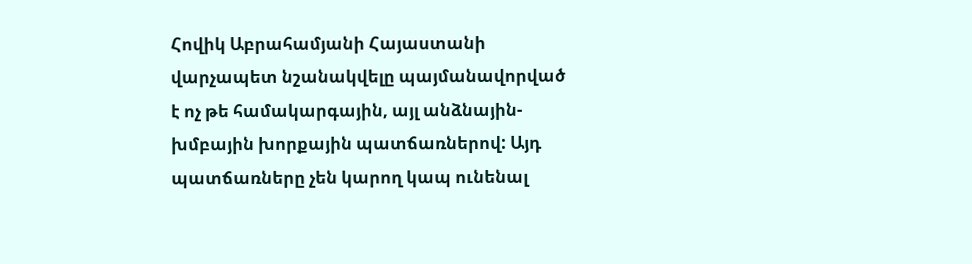Հովիկ Աբրահամյանի Հայաստանի վարչապետ նշանակվելը պայմանավորված է ոչ թե համակարգային, այլ անձնային-խմբային խորքային պատճառներով: Այդ պատճառները չեն կարող կապ ունենալ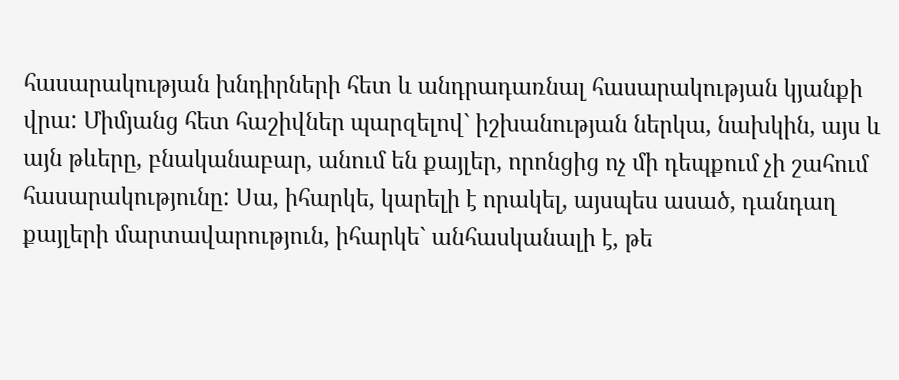հասարակության խնդիրների հետ և անդրադառնալ հասարակության կյանքի վրա: Միմյանց հետ հաշիվներ պարզելով` իշխանության ներկա, նախկին, այս և այն թևերը, բնականաբար, անում են քայլեր, որոնցից ոչ մի դեպքում չի շահում հասարակությունը: Սա, իհարկե, կարելի է որակել, այսպես ասած, դանդաղ քայլերի մարտավարություն, իհարկե` անհասկանալի է, թե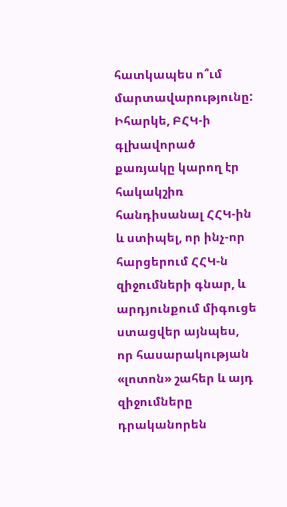հատկապես ո՞ւմ մարտավարությունը:
Իհարկե, ԲՀԿ-ի գլխավորած քառյակը կարող էր հակակշիռ հանդիսանալ ՀՀԿ-ին և ստիպել, որ ինչ-որ հարցերում ՀՀԿ-ն զիջումների գնար, և արդյունքում միգուցե ստացվեր այնպես, որ հասարակության «լոտոն» շահեր և այդ զիջումները դրականորեն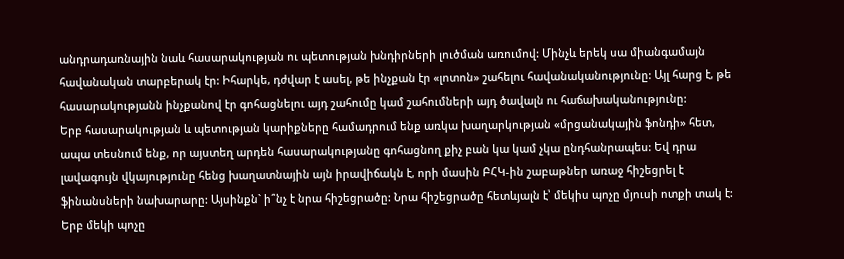անդրադառնային նաև հասարակության ու պետության խնդիրների լուծման առումով: Մինչև երեկ սա միանգամայն հավանական տարբերակ էր: Իհարկե, դժվար է ասել, թե ինչքան էր «լոտոն» շահելու հավանականությունը: Այլ հարց է, թե հասարակությանն ինչքանով էր գոհացնելու այդ շահումը կամ շահումների այդ ծավալն ու հաճախականությունը:
Երբ հասարակության և պետության կարիքները համադրում ենք առկա խաղարկության «մրցանակային ֆոնդի» հետ, ապա տեսնում ենք, որ այստեղ արդեն հասարակությանը գոհացնող քիչ բան կա կամ չկա ընդհանրապես: Եվ դրա լավագույն վկայությունը հենց խաղատնային այն իրավիճակն է, որի մասին ԲՀԿ-ին շաբաթներ առաջ հիշեցրել է ֆինանսների նախարարը: Այսինքն` ի՞նչ է նրա հիշեցրածը: Նրա հիշեցրածը հետևյալն է՝ մեկիս պոչը մյուսի ոտքի տակ է: Երբ մեկի պոչը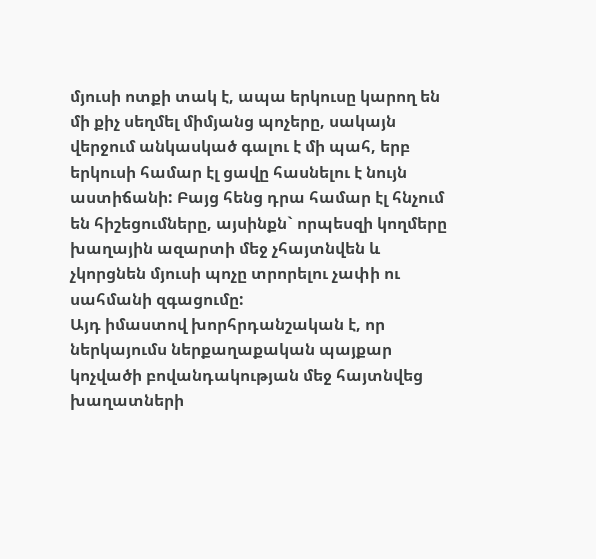մյուսի ոտքի տակ է, ապա երկուսը կարող են մի քիչ սեղմել միմյանց պոչերը, սակայն վերջում անկասկած գալու է մի պահ, երբ երկուսի համար էլ ցավը հասնելու է նույն աստիճանի: Բայց հենց դրա համար էլ հնչում են հիշեցումները, այսինքն` որպեսզի կողմերը խաղային ազարտի մեջ չհայտնվեն և չկորցնեն մյուսի պոչը տրորելու չափի ու սահմանի զգացումը:
Այդ իմաստով խորհրդանշական է, որ ներկայումս ներքաղաքական պայքար կոչվածի բովանդակության մեջ հայտնվեց խաղատների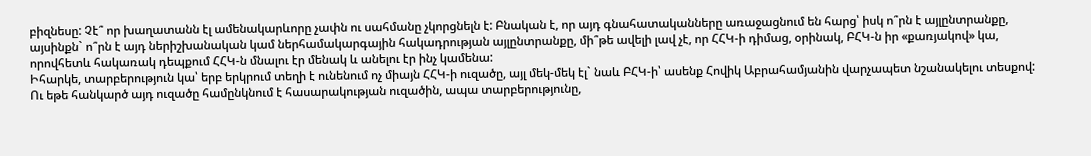բիզնեսը: Չէ՞ որ խաղատանն էլ ամենակարևորը չափն ու սահմանը չկորցնելն է: Բնական է, որ այդ գնահատականները առաջացնում են հարց՝ իսկ ո՞րն է այլընտրանքը, այսինքն` ո՞րն է այդ ներիշխանական կամ ներհամակարգային հակադրության այլընտրանքը, մի՞թե ավելի լավ չէ, որ ՀՀԿ-ի դիմաց, օրինակ, ԲՀԿ-ն իր «քառյակով» կա, որովհետև հակառակ դեպքում ՀՀԿ-ն մնալու էր մենակ և անելու էր ինչ կամենա:
Իհարկե, տարբերություն կա՝ երբ երկրում տեղի է ունենում ոչ միայն ՀՀԿ-ի ուզածը, այլ մեկ-մեկ էլ` նաև ԲՀԿ-ի՝ ասենք Հովիկ Աբրահամյանին վարչապետ նշանակելու տեսքով: Ու եթե հանկարծ այդ ուզածը համընկնում է հասարակության ուզածին, ապա տարբերությունը,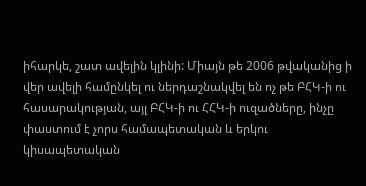իհարկե, շատ ավելին կլինի: Միայն թե 2006 թվականից ի վեր ավելի համընկել ու ներդաշնակվել են ոչ թե ԲՀԿ-ի ու հասարակության, այլ ԲՀԿ-ի ու ՀՀԿ-ի ուզածները, ինչը փաստում է չորս համապետական և երկու կիսապետական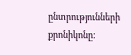ընտրությունների քրոնիկոնը: